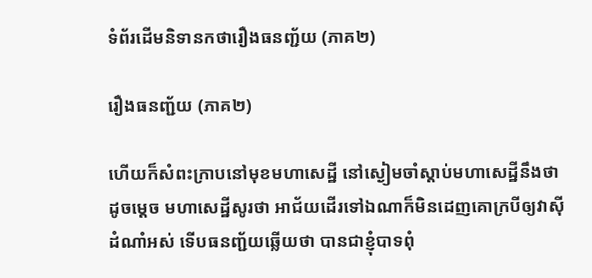ទំព័រដើមនិទានកថារឿងធនញ្ជ័យ (ភាគ២)

រឿងធនញ្ជ័យ (ភាគ២)

ហើយក៏សំពះក្រាបនៅមុខមហាសេដ្ឋី នៅស្ងៀមចាំស្តាប់មហាសេដ្ឋីនឹងថាដូចម្តេច មហាសេដ្ឋីសូរថា អាជ័យដើរទៅឯណាក៏មិនដេញគោក្របីឲ្យវាស៊ីដំណាំអស់ ទើបធនញ្ជ័យឆ្លើយថា បានជាខ្ញុំបាទពុំ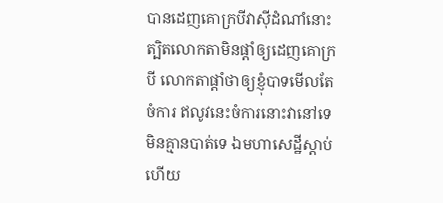បានដេញគោក្របីវាស៊ីដំណាំនោះ ត្បិតលោកតាមិនផ្តាំឲ្យដេញគោក្របី លោកតាផ្តាំថាឲ្យខ្ញុំបាទមើលតែចំការ ឥលូវនេះចំការនោះវានៅទេ មិនគ្មានបាត់ទេ ឯមហាសេដ្ឋីស្តាប់ហើយ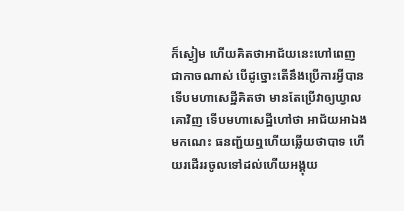ក៏ស្ងៀម ហើយគិតថាអាជ័យនេះហៅពេញជាកាចណាស់ បើដូច្នោះតើនឹងប្រើការអ្វីបាន ទើបមហាសេដ្ឋីគិតថា មានតែប្រើវាឲ្យឃ្វាលគោវិញ ទើបមហាសេដ្ឋីហៅថា អាជ័យអាឯងមកណេះ ធនញ្ជ័យឮហើយឆ្លើយថាបាទ ហើយរដើររចូលទៅដល់ហើយអង្គុយ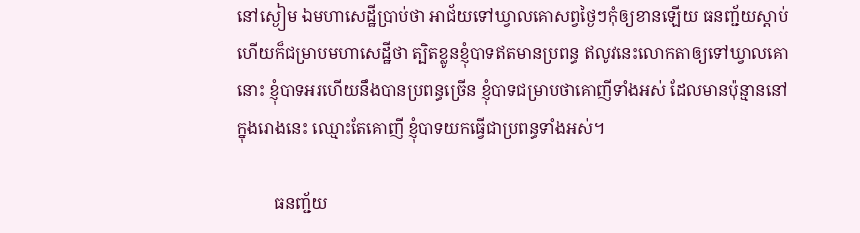នៅស្ងៀម ឯមហាសេដ្ឋីប្រាប់ថា អាជ័យទៅឃ្វាលគោសព្វថ្ងៃៗកុំឲ្យខានឡើយ ធនញ្ជ័យស្តាប់ហើយក៏ជម្រាបមហាសេដ្ឋីថា ត្បិតខ្លូនខ្ញុំបាទឥតមានប្រពន្ធ ឥលូវនេះលោកតាឲ្យទៅឃ្វាលគោនោះ ខ្ញុំបាទអរហើយនឹងបានប្រពន្ធច្រើន ខ្ញុំបាទជម្រាបថាគោញីទាំងអស់ ដែលមានប៉ុន្មាននៅក្នុងរោងនេះ ឈ្មោះតែគោញី ខ្ញុំបាទយកធ្វើជាប្រពន្ធទាំងអស់។

         ធនញ្ជ័យ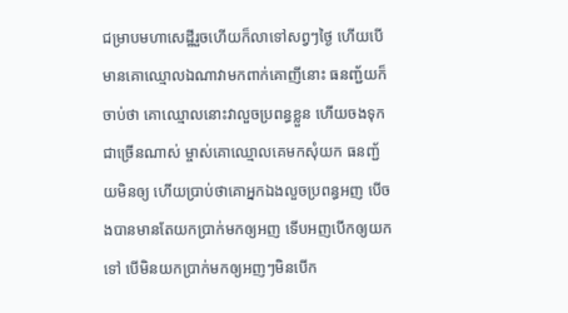ជម្រាបមហាសេដ្ឋីរួចហើយក៏លាទៅសព្វៗថ្ងៃ ហើយបើមានគោឈ្មោលឯណាវាមកពាក់គោញីនោះ ធនញ្ជ័យក៏ចាប់ថា គោឈ្មោលនោះវាលួចប្រពន្ធខ្លួន ហើយចងទុកជាច្រើនណាស់ ម្ចាស់គោឈ្មោលគេមកសុំយក ធនញ្ជ័យមិនឲ្យ ហើយប្រាប់ថាគោអ្នកឯងលួចប្រពន្ធអញ បើចងបានមានតែយកប្រាក់មកឲ្យអញ ទើបអញបើកឲ្យយកទៅ បើមិនយកប្រាក់មកឲ្យអញៗមិនបើក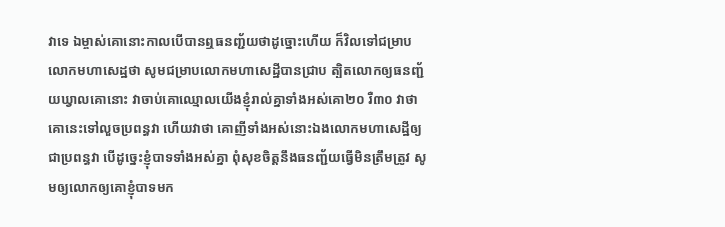វាទេ ឯម្ចាស់គោនោះកាលបើបានឮធនញ្ជ័យថាដូច្នោះហើយ ក៏វិលទៅជម្រាបលោកមហាសេដ្ឋថា សូមជម្រាបលោកមហាសេដ្ឋីបានជ្រាប ត្បិតលោកឲ្យធនញ្ជ័យឃ្វាលគោនោះ វាចាប់គោឈ្មោលយើងខ្ញុំរាល់គ្នាទាំងអស់គោ២០ រឺ៣០ វាថាគោនេះទៅលួចប្រពន្ធវា ហើយវាថា គោញីទាំងអស់នោះឯងលោកមហាសេដ្ឋីឲ្យជាប្រពន្ធវា បើដូច្នេះខ្ញុំបាទទាំងអស់គ្នា ពុំសុខចិត្តនឹងធនញ្ជ័យធ្វើមិនត្រឹមត្រូវ សូមឲ្យលោកឲ្យគោខ្ញុំបាទមក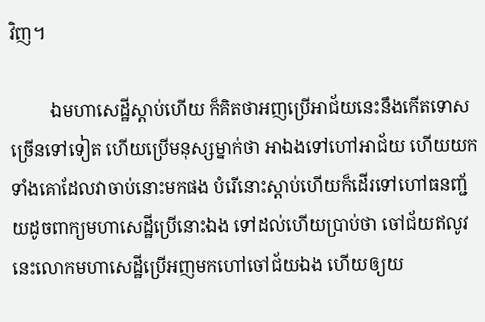វិញ។

         ឯមហាសេដ្ឋីស្តាប់ហើយ ក៏គិតថាអញប្រើអាជ័យនេះនឹងកើតទោសច្រើនទៅទៀត ហើយប្រើមនុស្សម្នាក់ថា អាឯងទៅហៅអាជ័យ ហើយយកទាំងគោដែលវាចាប់នោះមកផង បំរើនោះស្តាប់ហើយក៏ដើរទៅហៅធនញ្ជ័យដូចពាក្យមហាសេដ្ឋីប្រើនោះឯង ទៅដល់ហើយប្រាប់ថា ចៅជ័យឥលូវនេះលោកមហាសេដ្ឋីប្រើអញមកហៅចៅជ័យឯង ហើយឲ្យយ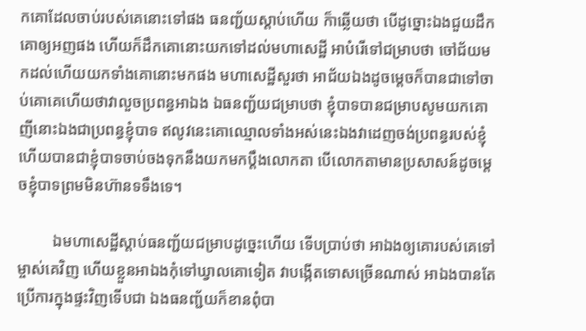កគោដែលចាប់របស់គេនោះទៅផង ធនញ្ជ័យស្តាប់ហើយ ក៏ាឆ្លើយថា បើដូច្នោះឯងជួយដឹកគោឲ្យអញផង ហើយក៏ដឹកគោនោះយកទៅដល់មហាសេដ្ឋី អាបំរើទៅជម្រាបថា ចៅជ័យមកដល់ហើយយកទាំងគោនោះមកផង មហាសេដ្ឋីសួរថា អាជ័យឯងដូចម្តេចក៏បានជាទៅចាប់គោគេហើយថាវាលួចប្រពន្ធអាឯង ឯធនញ្ជ័យជម្រាបថា ខ្ញុំបាទបានជម្រាបសូមយកគោញីនោះឯងជាប្រពន្ធខ្ញុំបាទ ឥលូវនេះគោឈ្មោលទាំងអស់នេះឯងវាដេញចង់ប្រពន្ធរបស់ខ្ញុំ ហើយបានជាខ្ញុំបាទចាប់ចងទុកនឹងយកមកប្តឹងលោកតា បើលោកតាមានប្រសាសន៍ដូចម្តេចខ្ញុំបាទព្រមមិនហ៊ានទទឹងទេ។

         ឯមហាសេដ្ឋីស្តាប់ធនញ្ជ័យជម្រាបដូច្នេះហើយ ទើបប្រាប់ថា អាឯងឲ្យគោរបស់គេទៅម្ចាស់គេវិញ ហើយខ្លួនអាឯងកុំទៅឃ្វាលគោទៀត វាបង្កើតទោសច្រើនណាស់ អាឯងបានតែប្រើការក្នុងផ្ទះវិញទើបជា ឯងធនញ្ជ័យក៏ខានពុំបា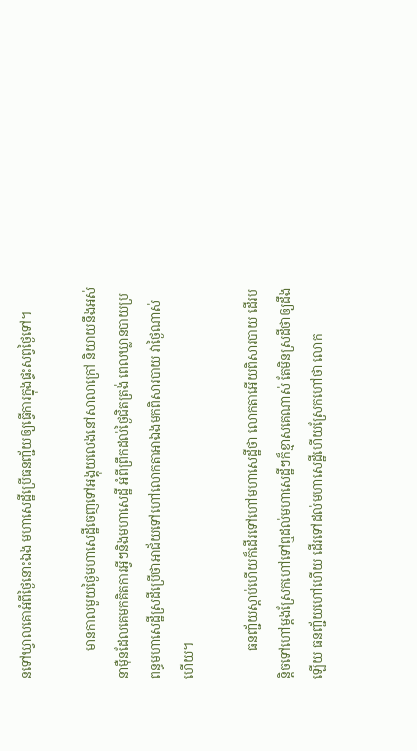នទៅឃ្វាលគោអំពីថ្ងៃនោះឯង មហាសេដ្ឋីប្រើធនញ្ជ័យឲ្យធ្វើការក្នុងផ្ទះសព្វថ្ងៃទៅ។

         មានកាលមួយថ្ងៃមហាសេដ្ឋីចេញទៅអង្គុយលេងនៅសាលាក្រៅ និយាយនឹងអស់នាម៉ឺនដែលគេមកគិតការអ្វីៗនិងមហាសេដ្ឋី អំពីព្រឹកដល់ថ្ងៃជិតត្រង់ ពេលឃ្លានបាយប្រពន្ធមហាសេដ្ឋីស្រដីប្រើថាអាជ័យទៅហៅលោកតាអាឯងមកពិសារបាយ វាថ្ងៃណាស់ហើយ។

         ធនញ្ជ័យស្តាប់ហើយក៏ដើរទៅហៅមហាសេដ្ឋីថា លោកតាអើយពិសារបាយ ដើរបន្តិចទៅហៅម្តងស្រែកហៅទៅឮដល់មហាសេដ្ឋីៗក៏ខ្មាសគេណាស់ តែមិនស្រដីថាឲ្យដឹងឡើយ ធនញ្ជ័យហៅហើយ ដើរទៅដល់មហាសេដ្ឋីហើយស្រែកហៅថា លោក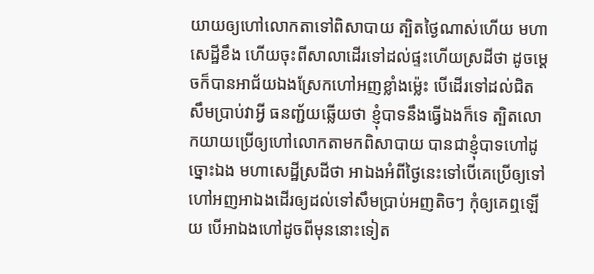យាយឲ្យហៅលោកតាទៅពិសាបាយ ត្បិតថ្ងៃណាស់ហើយ មហាសេដ្ឋីខឹង ហើយចុះពីសាលាដើរទៅដល់ផ្ទះហើយស្រដីថា ដូចម្តេចក៏បានអាជ័យឯងស្រែកហៅអញខ្លាំងម្ល៉េះ បើដើរទៅដល់ជិតសឹមប្រាប់វាអ្វី ធនញ្ជ័យឆ្លើយថា ខ្ញុំបាទនឹងធ្វើឯងក៏ទេ ត្បិតលោកយាយប្រើឲ្យហៅលោកតាមកពិសាបាយ បានជាខ្ញុំបាទហៅដូច្នោះឯង មហាសេដ្ឋីស្រដីថា អាឯងអំពីថ្ងៃនេះទៅបើគេប្រើឲ្យទៅហៅអញអាឯងដើរឲ្យដល់ទៅសឹមប្រាប់អញតិចៗ កុំឲ្យគេឮឡើយ បើអាឯងហៅដូចពីមុននោះទៀត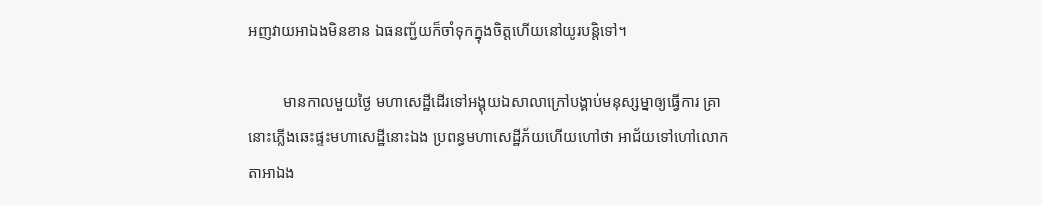អញវាយអាឯងមិនខាន ឯធនញ្ជ័យក៏ចាំទុកក្នុងចិត្តហើយនៅយូរបន្តិទៅ។

         មានកាលមួយថ្ងៃ មហាសេដ្ឋីដើរទៅអង្គុយឯសាលាក្រៅបង្គាប់មនុស្សម្នាឲ្យធ្វើការ គ្រានោះភ្លើងឆេះផ្ទះមហាសេដ្ឋីនោះឯង ប្រពន្ធមហាសេដ្ឋីភ័យហើយហៅថា អាជ័យទៅហៅលោកតាអាឯង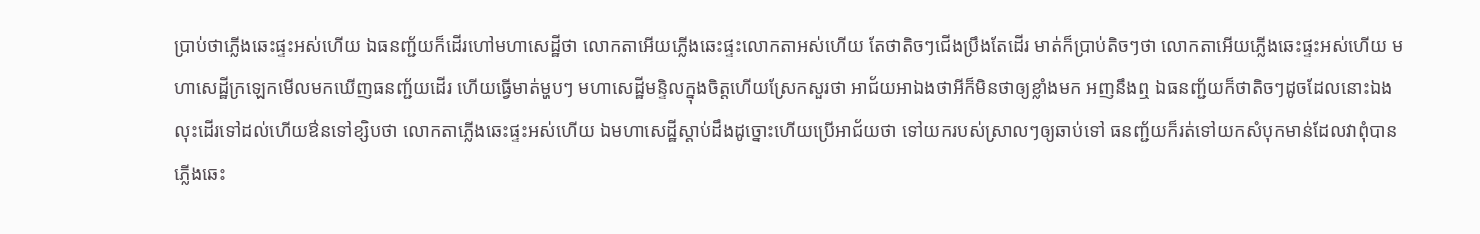ប្រាប់ថាភ្លើងឆេះផ្ទះអស់ហើយ ឯធនញ្ជ័យក៏ដើរហៅមហាសេដ្ឋីថា លោកតាអើយភ្លើងឆេះផ្ទះលោកតាអស់ហើយ តែថាតិចៗជើងប្រឹងតែដើរ មាត់ក៏ប្រាប់តិចៗថា លោកតាអើយភ្លើងឆេះផ្ទះអស់ហើយ មហាសេដ្ឋីក្រឡេកមើលមកឃើញធនញ្ជ័យដើរ ហើយធ្វើមាត់ម្ហបៗ មហាសេដ្ឋីមន្ទិលក្នុងចិត្តហើយស្រែកសួរថា អាជ័យអាឯងថាអីក៏មិនថាឲ្យខ្លាំងមក អញនឹងឮ ឯធនញ្ជ័យក៏ថាតិចៗដូចដែលនោះឯង លុះដើរទៅដល់ហើយឳនទៅខ្សិបថា លោកតាភ្លើងឆេះផ្ទះអស់ហើយ ឯមហាសេដ្ឋីស្តាប់ដឹងដូច្នោះហើយប្រើអាជ័យថា ទៅយករបស់ស្រាលៗឲ្យឆាប់ទៅ ធនញ្ជ័យក៏រត់ទៅយកសំបុកមាន់ដែលវាពុំបានភ្លើងឆេះ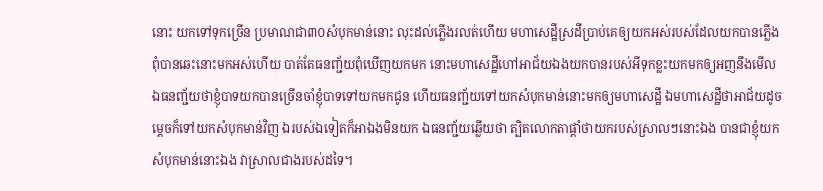នោះ យកទៅទុកច្រើន ប្រមាណជា៣០សំបុកមាន់នោះ លុះដល់ភ្លើងរលត់ហើយ មហាសេដ្ឋីស្រដីប្រាប់គេឲ្យយកអស់របស់ដែលយកបានភ្លើងពុំបានឆេះនោះមកអស់ហើយ បាត់តែធនញ្ជ័យពុំឃើញយកមក នោះមហាសេដ្ឋីហៅអាជ័យឯងយកបានរបស់អីទុកខ្លះយកមកឲ្យអញនឹងមើល ឯធនញ្ជ័យថាខ្ញុំបាទយកបានច្រើនចាំខ្ញុំបាទទៅយកមកជូន ហើយធនញ្ជ័យទៅយកសំបុកមាន់នោះមកឲ្យមហាសេដ្ឋី ឯមហាសេដ្ឋីថាអាជ័យដូចម្តេចក៏ទៅយកសំបុកមាន់វិញ ឯរបស់ឯទៀតក៏អាឯងមិនយក ឯធនញ្ជ័យឆ្លើយថា ត្បិតលោកតាផ្តាំថាយករបស់ស្រាលៗនោះឯង បានជាខ្ញុំយកសំបុកមាន់នោះឯង វាស្រាលជាងរបស់ដទៃ។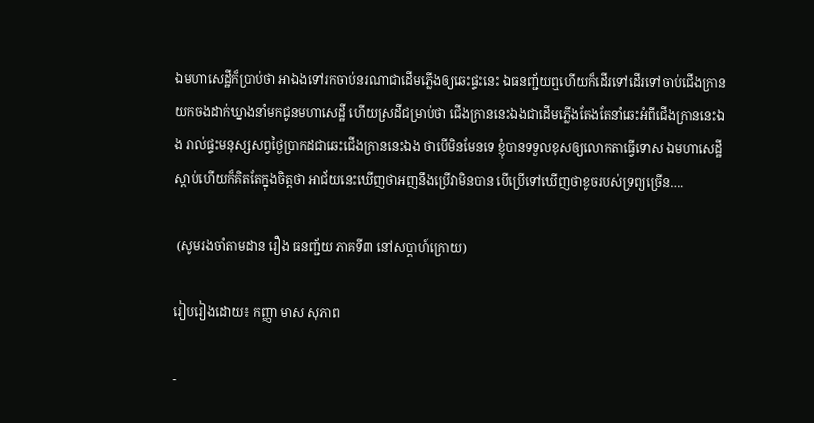ឯមហាសេដ្ឋីក៏ប្រាប់ថា អាឯងទៅរកចាប់នរណាជាដើមភ្លើងឲ្យឆេះផ្ទះនេះ ឯធនញ្ជ័យឮហើយក៏ដើរទៅដើរទៅចាប់ជើងក្រានយកចងដាក់ឃ្នាងនាំមកជូនមហាសេដ្ឋី ហើយស្រដីជម្រាប់ថា ជើងក្រាននេះឯងជាដើមភ្លើងតែងតែនាំឆេះអំពីជើងក្រាននេះឯង រាល់ផ្ទះមនុស្សសព្វថ្ងៃប្រាកដជាឆេះជើងក្រាននេះឯង ថាបើមិនមែនទេ ខ្ញុំបានទទួលខុសឲ្យលោកតាធ្វើទោស ឯមហាសេដ្ឋីស្តាប់ហើយក៏គិតតែក្នុងចិត្តថា អាជ័យនេះឃើញថាអញនឹងប្រើវាមិនបាន បើប្រើទៅឃើញថាខូចរបស់ទ្រព្យច្រើន….

 (សូមរងចាំតាមដាន រឿង ធនញ្ជ័យ ភាគទី៣ នៅសប្តាហ៍ក្រោយ)

រៀបរៀងដោយ៖ កញ្ញា មាស សុភាព

-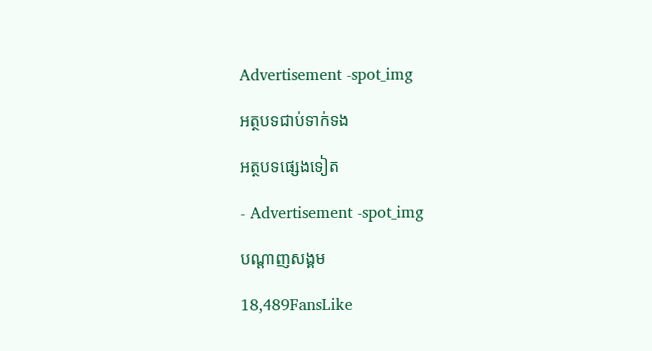Advertisement -spot_img

អត្ថបទជាប់ទាក់ទង

អត្ថបទផ្សេងទៀត

- Advertisement -spot_img

បណ្ដាញសង្គម

18,489FansLike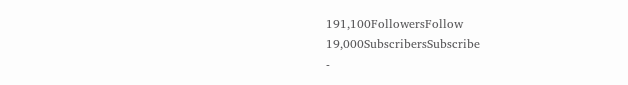191,100FollowersFollow
19,000SubscribersSubscribe
-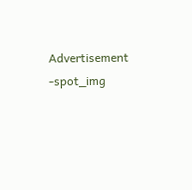Advertisement -spot_img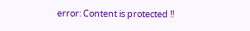error: Content is protected !!